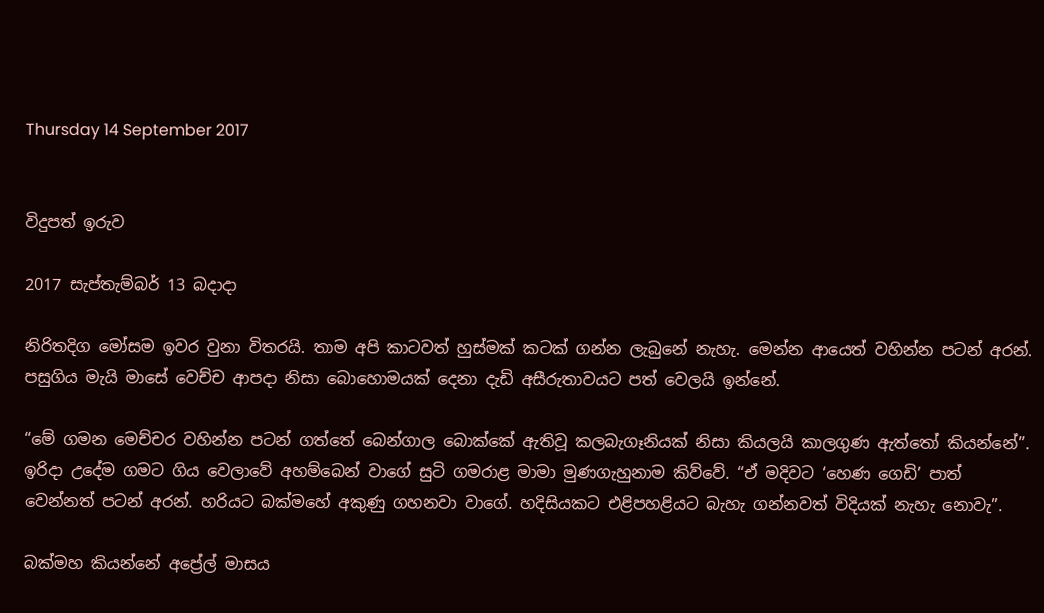Thursday 14 September 2017


විදුපත් ඉරුව

2017 සැප්තැම්බර් 13 බදාදා

නිරිතදිග මෝසම ඉවර වුනා විතරයි. තාම අපි කාටවත් හුස්මක් කටක් ගන්න ලැබුනේ නැහැ. මෙන්න ආයෙත් වහින්න පටන් අරන්. පසුගිය මැයි මාසේ වෙච්ච ආපදා නිසා බොහොමයක් දෙනා දැඩි අසීරුතාවයට පත් වෙලයි ඉන්නේ.

“මේ ගමන මෙච්චර වහින්න පටන් ගත්තේ බෙන්ගාල බොක්කේ ඇතිවූ කලබැගෑනියක් නිසා කියලයි කාලගුණ ඇත්තෝ කියන්නේ”. ඉරිදා උදේම ගමට ගිය වෙලාවේ අහම්බෙන් වාගේ සුටි ගමරාළ මාමා මුණගැහුනාම කිව්වේ. “ඒ මදිවට ‘හෙණ ගෙඩි’ පාත් වෙන්නත් පටන් අරන්. හරියට බක්මහේ අකුණු ගහනවා වාගේ. හදිසියකට එළිපහළියට බැහැ ගන්නවත් විදියක් නැහැ නොවැ”.

බක්මහ කියන්නේ අප්‍රේල් මාසය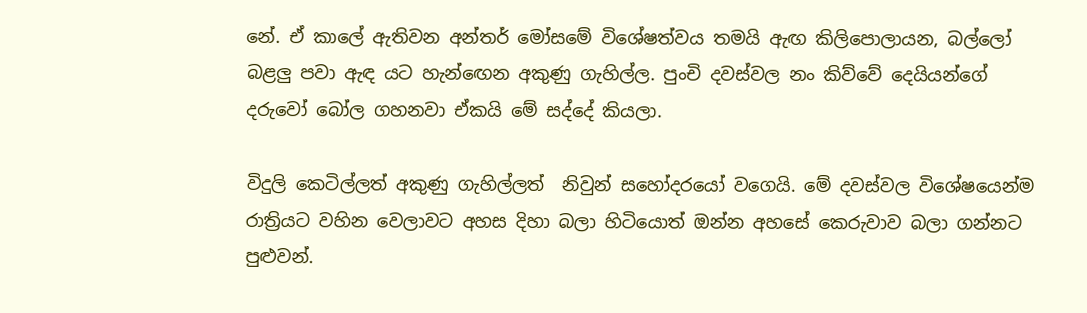නේ. ඒ කාලේ ඇතිවන අන්තර් මෝසමේ විශේෂත්වය තමයි ඇඟ කිලිපොලායන, බල්ලෝ බළලු පවා ඇඳ යට හැන්ඟෙන අකුණු ගැහිල්ල. පුංචි දවස්වල නං කිව්වේ දෙයියන්ගේ දරුවෝ බෝල ගහනවා ඒකයි මේ සද්දේ කියලා.

විදුලි කෙටිල්ලත් අකුණු ගැහිල්ලත්  නිවුන් සහෝදරයෝ වගෙයි. මේ දවස්වල විශේෂයෙන්ම රාත්‍රියට වහින වෙලාවට අහස දිහා බලා හිටියොත් ඔන්න අහසේ කෙරුවාව බලා ගන්නට පුළුවන්.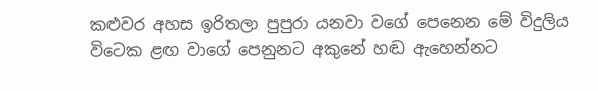කළුවර අහස ඉරිතලා පුපුරා යනවා වගේ පෙනෙන මේ විදුලිය විටෙක ළඟ වාගේ පෙනුනට අකුනේ හඬ ඇහෙන්නට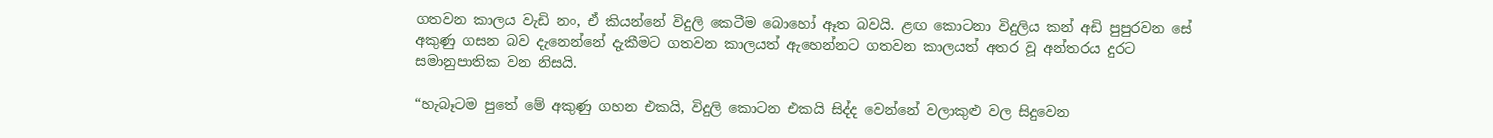ගතවන කාලය වැඩි නං, ඒ කියන්නේ විදුලි කෙටීම බොහෝ ඈත බවයි. ළඟ කොටනා විදුලිය කන් අඩි පුපුරවන සේ අකුණු ගසන බව දැනෙන්නේ දැකීමට ගතවන කාලයත් ඇහෙන්නට ගතවන කාලයත් අතර වූ අන්තරය දුරට සමානුපාතික වන නිසයි.

“හැබෑටම පුතේ මේ අකුණු ගහන එකයි, විදුලි කොටන එකයි සිද්ද වෙන්නේ වලාකුළු වල සිදුවෙන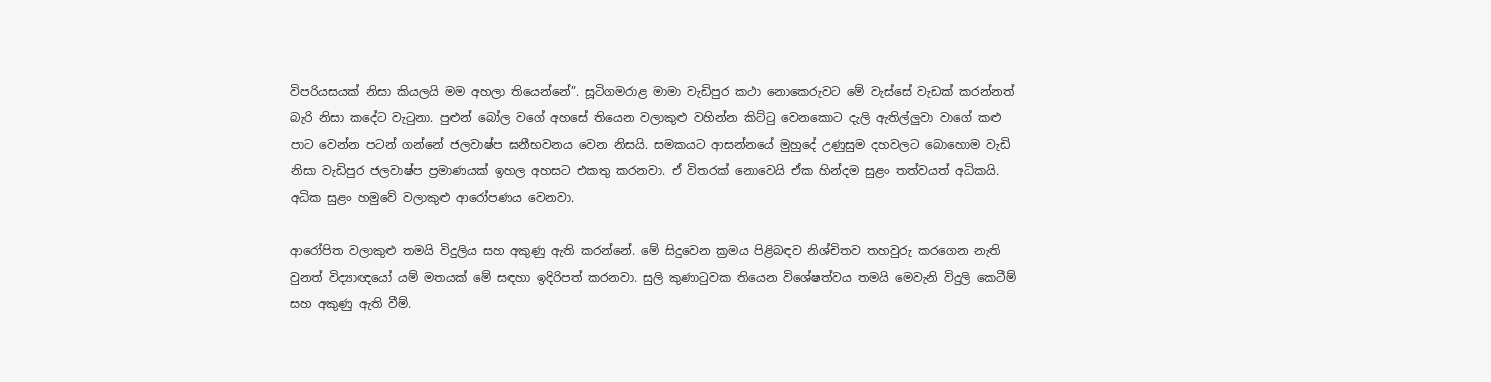විපරියසයක් නිසා කියලයි මම අහලා තියෙන්නේ”. සූටිගමරාළ මාමා වැඩිපුර කථා නොකෙරුවට මේ වැස්සේ වැඩක් කරන්නත් බැරි නිසා කදේට වැටුනා. පුළුන් බෝල වගේ අහසේ තියෙන වලාකුළු වහින්න කිට්ටු වෙනකොට දැලි ඇතිල්ලුවා වාගේ කළු පාට වෙන්න පටන් ගන්නේ ජලවාෂ්ප ඝනීභවනය වෙන නිසයි. සමකයට ආසන්නයේ මුහුදේ උණුසුම දහවලට බොහොම වැඩි නිසා වැඩිපුර ජලවාෂ්ප ප්‍රමාණයක් ඉහල අහසට එකතු කරනවා. ඒ විතරක් නොවෙයි ඒක හින්දම සුළං තත්වයත් අධිකයි. අධික සුළං හමුවේ වලාකුළු ආරෝපණය වෙනවා.

ආරෝපිත වලාකුළු තමයි විදුලිය සහ අකුණු ඇති කරන්නේ. මේ සිදුවෙන ක්‍රමය පිළිබඳව නිශ්චිතව තහවුරු කරගෙන නැති වුනත් විද්‍යාඥයෝ යම් මතයක් මේ සඳහා ඉදිරිපත් කරනවා. සුලි කුණාටුවක තියෙන විශේෂත්වය තමයි මෙවැනි විදුලි කෙටීම් සහ අකුණු ඇති වීම්.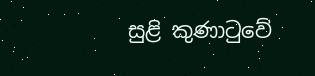සුළි කුණාටුවේ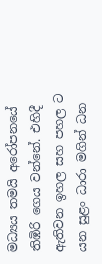මධ්‍යය තමයි අරෝපනයේ තිඹිරි ගෙය වන්නේ. එහිදී ඇතිවන ඉහල සහ පහල ට යන සුළං ධාරා මගින් ධන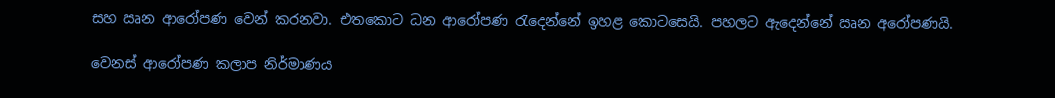සහ ඍන ආරෝපණ වෙන් කරනවා. එතකොට ධන ආරෝපණ රැදෙන්නේ ඉහළ කොටසෙයි. පහලට ඇදෙන්නේ ඍන අරෝපණයි.

වෙනස් ආරෝපණ කලාප නිර්මාණය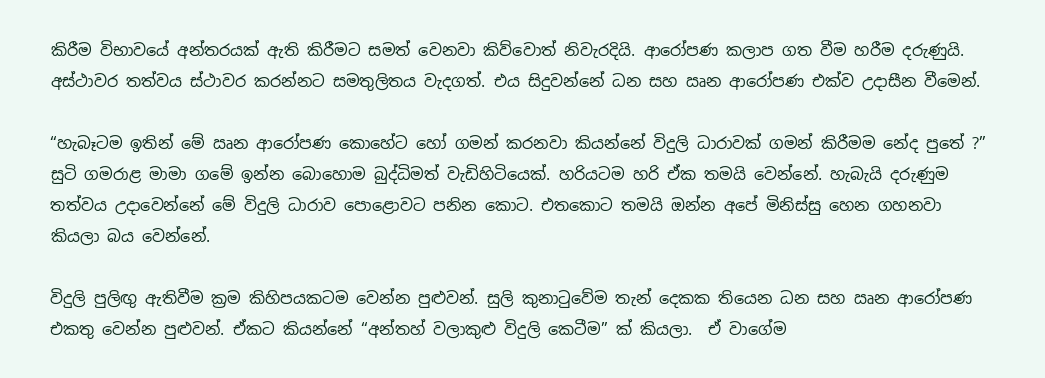කිරීම විභාවයේ අන්තරයක් ඇති කිරීමට සමත් වෙනවා කිව්වොත් නිවැරදියි. ආරෝපණ කලාප ගත වීම හරීම දරුණුයි. අස්ථාවර තත්වය ස්ථාවර කරන්නට සමතුලිතය වැදගත්. එය සිදුවන්නේ ධන සහ ඍන ආරෝපණ එක්ව උදාසීන වීමෙන්.

“හැබෑටම ඉතින් මේ ඍන ආරෝපණ කොහේට හෝ ගමන් කරනවා කියන්නේ විදුලි ධාරාවක් ගමන් කිරීමම නේද පුතේ ?” සුටි ගමරාළ මාමා ගමේ ඉන්න බොහොම බුද්ධිමත් වැඩිහිටියෙක්. හරියටම හරි ඒක තමයි වෙන්නේ. හැබැයි දරුණුම තත්වය උදාවෙන්නේ මේ විදුලි ධාරාව පොළොවට පනින කොට. එතකොට තමයි ඔන්න අපේ මිනිස්සු හෙන ගහනවා කියලා බය වෙන්නේ.

විදුලි පුලිඟු ඇතිවීම ක්‍රම කිහිපයකටම වෙන්න පුළුවන්. සුලි කුනාටුවේම තැන් දෙකක තියෙන ධන සහ ඍන ආරෝපණ එකතු වෙන්න පුළුවන්. ඒකට කියන්නේ “අන්තහ් වලාකුළු විදුලි කෙටීම” ක් කියලා.  ඒ වාගේම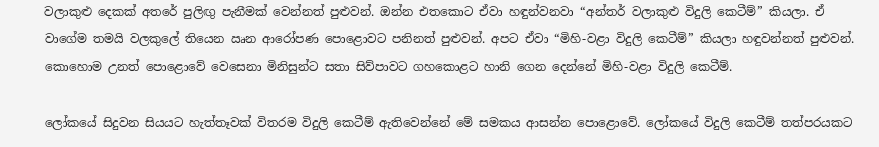වලාකුළු දෙකක් අතරේ පුලිඟු පැනීමක් වෙන්නත් පුළුවන්. ඔන්න එතකොට ඒවා හඳුන්වනවා “අන්තර් වලාකුළු විදුලි කෙටීම්” කියලා. ඒ වාගේම තමයි වලකුලේ තියෙන ඍන ආරෝපණ පොළොවට පනිනත් පුළුවන්. අපට ඒවා “මිහි-වළා විදුලි කෙටීම්” කියලා හඳුවන්නත් පුළුවන්. කොහොම උනත් පොළොවේ වෙසෙනා මිනිසුන්ට සතා සිව්පාවට ගහකොළට හානි ගෙන දෙන්නේ මිහි-වළා විදුලි කෙටීම්.

ලෝකයේ සිදුවන සියයට හැත්තෑවක් විතරම විදුලි කෙටීම් ඇතිවෙන්නේ මේ සමකය ආසන්න පොළොවේ. ලෝකයේ විදුලි කෙටීම් තත්පරයකට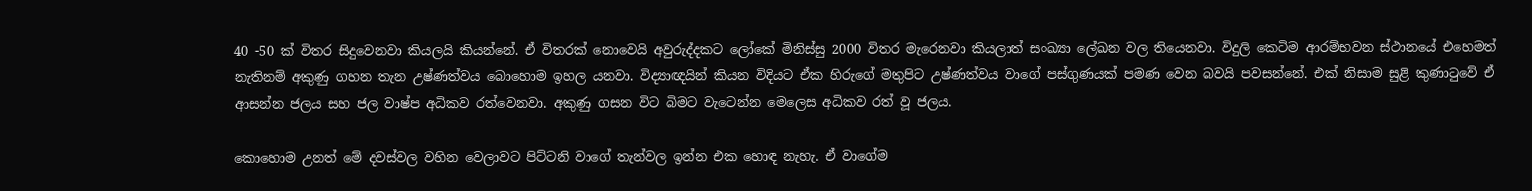40 -50 ක් විතර සිදුවෙනවා කියලයි කියන්නේ. ඒ විතරක් නොවෙයි අවුරුද්දකට ලෝකේ මිනිස්සු 2000 විතර මැරෙනවා කියලාත් සංඛ්‍යා ලේඛන වල තියෙනවා. විදුලි කෙටිම ආරම්භවන ස්ථානයේ එහෙමත් නැතිනම් අකුණු ගහන තැන උෂ්ණත්වය බොහොම ඉහල යනවා. විද්‍යාඥයින් කියන විදියට ඒක හිරුගේ මතුපිට උෂ්ණත්වය වාගේ පස්ගුණයක් පමණ වෙන බවයි පවසන්නේ. එක් නිසාම සුළි කුණාටුවේ ඒ ආසන්න ජලය සහ ජල වාෂ්ප අධිකව රත්වෙනවා. අකුණු ගසන විට බිමට වැටෙන්න මෙලෙස අධිකව රත් වූ ජලය.

කොහොම උනත් මේ දවස්වල වහින වෙලාවට පිට්ටනි වාගේ තැන්වල ඉන්න එක හොඳ නැහැ. ඒ වාගේම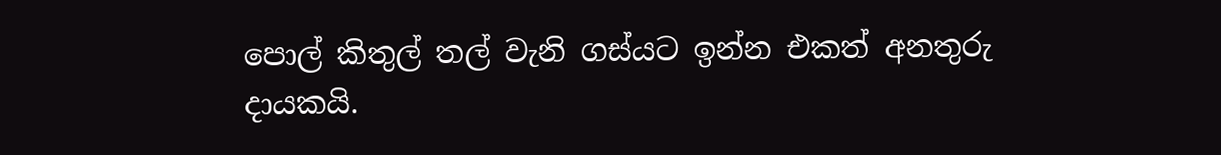පොල් කිතුල් තල් වැනි ගස්යට ඉන්න එකත් අනතුරු දායකයි.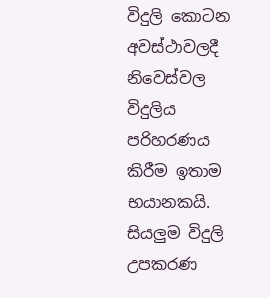විදුලි කොටන අවස්ථාවලදී නිවෙස්වල විදුලිය පරිහරණය කිරීම ඉතාම භයානකයි. සියලුම විදුලි උපකරණ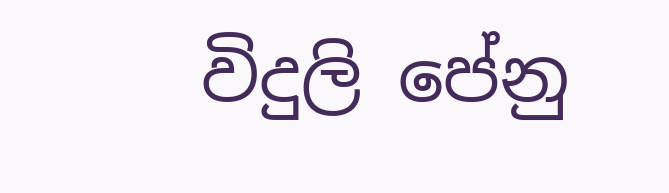විදුලි පේනු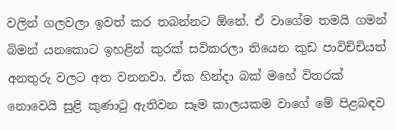වලින් ගලවලා ඉවත් කර තබන්නට ඕනේ. ඒ වාගේම තමයි ගමන් බිමන් යනකොට ඉහළින් කුරක් සවිකරලා තියෙන කුඩ පාවිච්චියත් අනතුරු වලට අත වනනවා. ඒක හින්දා බක් මහේ විතරක් නොවෙයි සුළි කුණාටු ඇතිවන සෑම කාලයකම වාගේ මේ පිළබඳව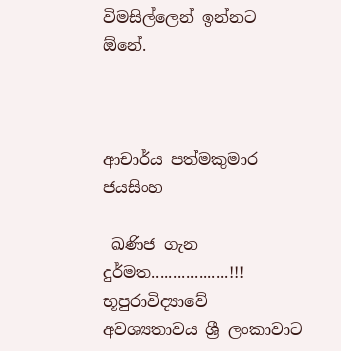විමසිල්ලෙන් ඉන්නට ඕනේ.



ආචාර්ය පත්මකුමාර ජයසිංහ

 ඛණිජ ගැන දුර්මත..................!!! භූපුරාවිද්‍යාවේ අවශ්‍යතාවය ශ්‍රී ලංකාවාට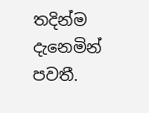තදින්ම දැනෙමින් පවතී.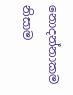නොදන්නාකම නිසාම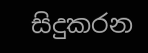සිදුකරන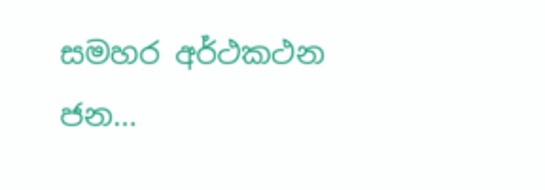සමහර අර්ථකථන ජන...